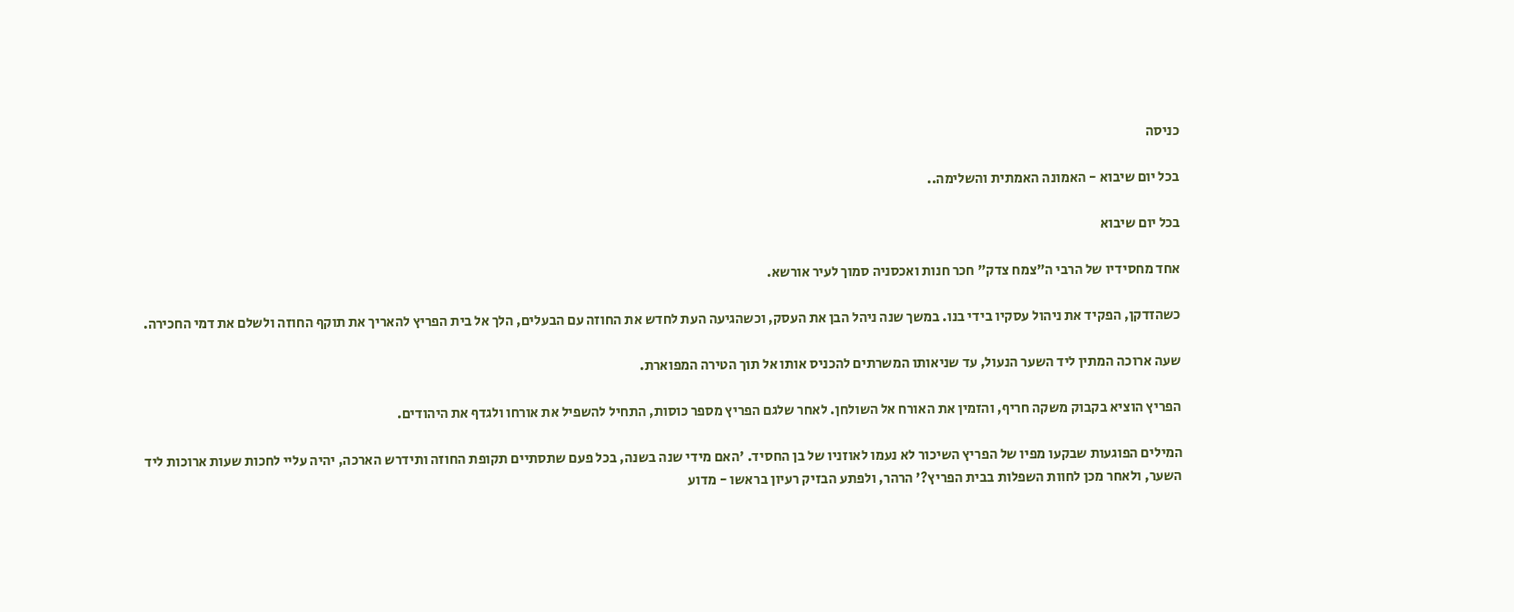כניסה

בכל יום שיבוא - האמונה האמתית והשלימה..

בכל יום שיבוא

אחד מחסידיו של הרבי ה"צמח צדק" חכר חנות ואכסניה סמוך לעיר אורשא.

כשהזדקן, הפקיד את ניהול עסקיו בידי בנו. במשך שנה ניהל הבן את העסק, וכשהגיעה העת לחדש את החוזה עם הבעלים, הלך אל בית הפריץ להאריך את תוקף החוזה ולשלם את דמי החכירה.

שעה ארוכה המתין ליד השער הנעול, עד שניאותו המשרתים להכניס אותו אל תוך הטירה המפוארת.

הפריץ הוציא בקבוק משקה חריף, והזמין את האורח אל השולחן. לאחר שלגם הפריץ מספר כוסות, התחיל להשפיל את אורחו ולגדף את היהודים.

המילים הפוגעות שבקעו מפיו של הפריץ השיכור לא נעמו לאוזניו של בן החסיד. 'האם מידי שנה בשנה, בכל פעם שתסתיים תקופת החוזה ותידרש הארכה, יהיה עליי לחכות שעות ארוכות ליד השער, ולאחר מכן לחוות השפלות בבית הפריץ?' הרהר, ולפתע הבזיק רעיון בראשו - מדוע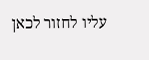עליו לחזור לכאן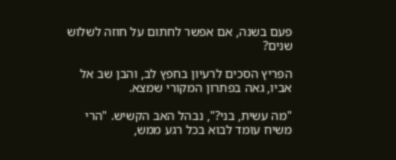פעם בשנה, אם אפשר לחתום על חוזה לשלוש שנים?

הפריץ הסכים לרעיון בחפץ לב, והבן שב אל אביו, גאה בפתרון המקורי שמצא.

"מה עשית, בני?", נבהל האב הקשיש. "הרי משיח עומד לבוא בכל רגע ממש,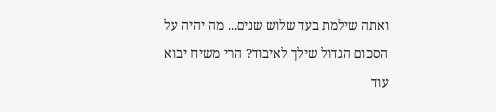ואתה שילמת בעד שלוש שנים... מה יהיה על הסכום הגדול שילך לאיבוד? הרי משיח יבוא עוד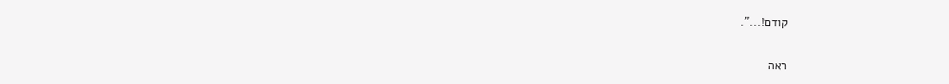קודם!...".

ראה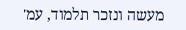מעשה ונזכר תלמוד, עמ'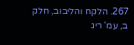267. הלקח והליבוב, חלק ב, עמ' ריג